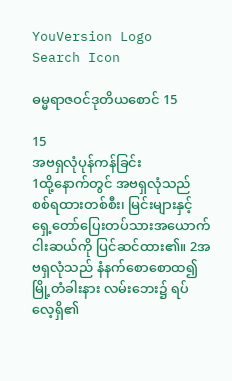YouVersion Logo
Search Icon

ဓမ္မရာဇဝင်ဒုတိယစောင် 15

15
အဗရှလုံပုန်ကန်ခြင်း
1ထို့နောက်တွင် အဗရှလုံသည် စစ်ရထားတစ်စီး၊ မြင်းများနှင့် ရှေ့တော်ပြေးတပ်သားအယောက် ငါးဆယ်ကို ပြင်ဆင်ထား၏။ 2အဗရှလုံသည် နံနက်စောစောထ၍ မြို့တံခါးနား လမ်းဘေး၌ ရပ်လေ့ရှိ၏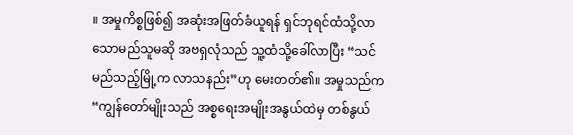။ အမှုကိစ္စဖြစ်၍ အဆုံးအဖြတ်ခံယူရန် ရှင်ဘုရင်ထံသို့လာသောမည်သူမဆို အဗရှလုံသည် သူ့ထံသို့ခေါ်လာပြီး “သင် မည်သည့်မြို့က လာသနည်း”ဟု မေးတတ်၏။ အမှုသည်က “ကျွန်တော်မျိုးသည် အစ္စရေးအမျိုးအနွယ်ထဲမှ တစ်နွယ်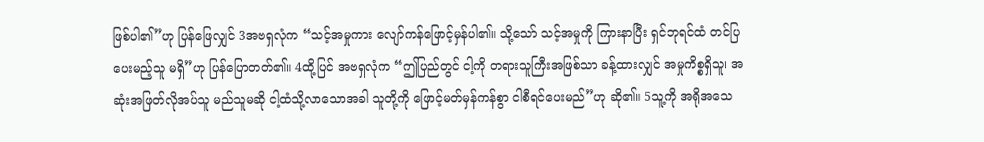ဖြစ်ပါ၏”ဟု ပြန်ဖြေလျှင် 3အဗရှလုံက “သင့်အမှုကား လျော်ကန်ဖြောင့်မှန်ပါ၏။ သို့သော် သင့်အမှုကို ကြားနာပြီး ရှင်ဘုရင်ထံ တင်ပြပေးမည့်သူ မရှိ”ဟု ပြန်ပြောတတ်၏။ 4ထို့ပြင် အဗရှလုံက “ဤပြည်တွင် ငါ့ကို တရားသူကြီးအဖြစ်သာ ခန့်ထားလျှင် အမှုကိစ္စရှိသူ၊ အဆုံးအဖြတ်လိုအပ်သူ မည်သူမဆို ငါ့ထံသို့လာသောအခါ သူတို့ကို ဖြောင့်မတ်မှန်ကန်စွာ ငါစီရင်ပေးမည်”ဟု ဆို၏။ 5သူ့ကို အရိုအသေ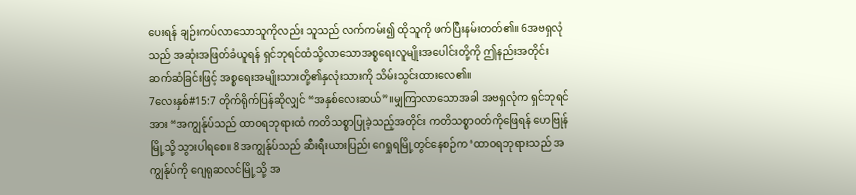ပေးရန် ချဉ်းကပ်လာသောသူကိုလည်း သူသည် လက်ကမ်း၍ ထိုသူကို ဖက်ပြီးနမ်းတတ်၏။ 6အဗရှလုံသည် အဆုံးအဖြတ်ခံယူရန် ရှင်ဘုရင်ထံသို့လာသောအစ္စရေးလူမျိုးအပေါင်းတို့ကို ဤနည်းအတိုင်း ဆက်ဆံခြင်းဖြင့် အစ္စရေးအမျိုးသားတို့၏နှလုံးသားကို သိမ်းသွင်းထားလေ၏။
7လေးနှစ်#15:7 တိုက်ရိုက်ပြန်ဆိုလျှင် “အနှစ်လေးဆယ်”။မျှကြာလာသောအခါ အဗရှလုံက ရှင်ဘုရင်အား “အကျွန်ုပ်သည် ထာဝရဘုရားထံ ကတိသစ္စာပြုခဲ့သည့်အတိုင်း ကတိသစ္စာဝတ်ကိုဖြေရန် ဟေဗြုန်မြို့သို့ သွားပါရစေ။ 8အကျွန်ုပ်သည် ဆီးရီးယားပြည်၊ ဂေရှုရမြို့တွင်နေစဉ်က ‘ထာဝရဘုရားသည် အကျွန်ုပ်ကို ဂျေရုဆလင်မြို့သို့ အ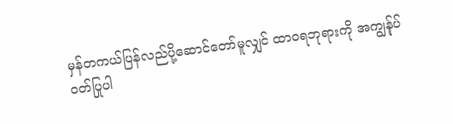မှန်တကယ်ပြန်လည်ပို့ဆောင်တော်မူလျှင် ထာဝရဘုရားကို အကျွန်ုပ်ဝတ်ပြုပါ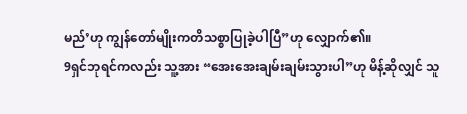မည်’ဟု ကျွန်တော်မျိုးကတိသစ္စာပြုခဲ့ပါပြီ”ဟု လျှောက်၏။
9ရှင်ဘုရင်ကလည်း သူ့အား “အေးအေးချမ်းချမ်းသွားပါ”ဟု မိန့်ဆိုလျှင် သူ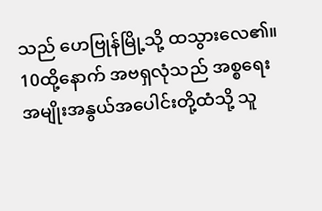သည် ဟေဗြုန်မြို့သို့ ထသွားလေ၏။ 10ထို့နောက် အဗရှလုံသည် အစ္စရေးအမျိုးအနွယ်အပေါင်းတို့ထံသို့ သူ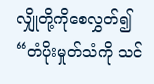လျှိုတို့ကိုစေလွှတ်၍ “တံပိုးမှုတ်သံကို သင်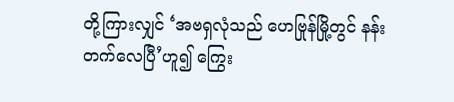တို့ကြားလျှင် ‘အဗရှလုံသည် ဟေဗြုန်မြို့တွင် နန်းတက်လေပြီ’ဟူ၍ ကြွေး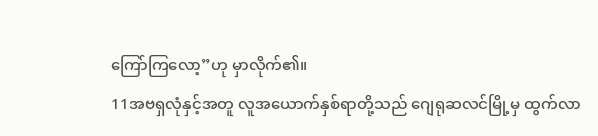ကြော်ကြလော့”ဟု မှာလိုက်၏။
11အဗရှလုံနှင့်အတူ လူအယောက်နှစ်ရာတို့သည် ဂျေရုဆလင်မြို့မှ ထွက်လာ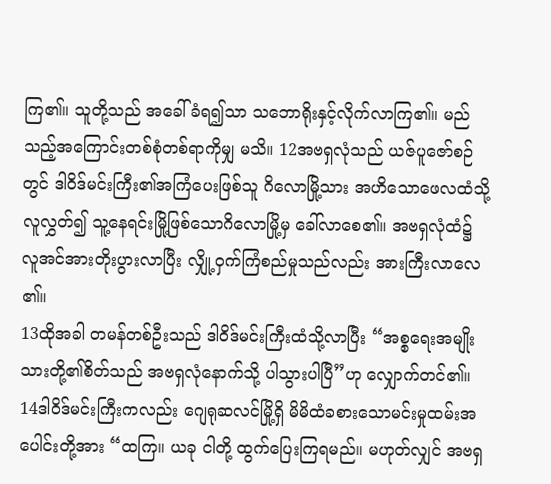ကြ၏။ သူတို့သည် အခေါ်ခံရ၍သာ သဘောရိုးနှင့်လိုက်လာကြ၏။ မည်သည့်အကြောင်းတစ်စုံတစ်ရာကိုမျှ မသိ။ 12အဗရှလုံသည် ယဇ်ပူဇော်စဉ်တွင် ဒါဝိဒ်မင်းကြီး၏အကြံပေးဖြစ်သူ ဂိလောမြို့သား အဟိသောဖေလထံသို့ လူလွှတ်၍ သူ့နေရင်းမြို့ဖြစ်သောဂိလောမြို့မှ ခေါ်လာစေ၏။ အဗရှလုံထံ၌ လူအင်အားတိုးပွားလာပြီး လျှို့ဝှက်ကြံစည်မှုသည်လည်း အားကြီးလာလေ၏။
13ထိုအခါ တမန်တစ်ဦးသည် ဒါဝိဒ်မင်းကြီးထံသို့လာပြီး “အစ္စရေးအမျိုးသားတို့၏စိတ်သည် အဗရှလုံနောက်သို့ ပါသွားပါပြီ”ဟု လျှောက်တင်၏။
14ဒါဝိဒ်မင်းကြီးကလည်း ဂျေရုဆလင်မြို့ရှိ မိမိထံခစားသောမင်းမှုထမ်းအပေါင်းတို့အား “ထကြ။ ယခု ငါတို့ ထွက်ပြေးကြရမည်။ မဟုတ်လျှင် အဗရှ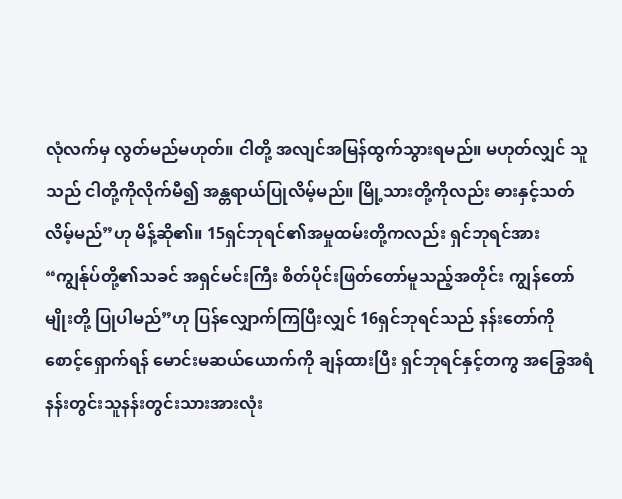လုံလက်မှ လွတ်မည်မဟုတ်။ ငါတို့ အလျင်အမြန်ထွက်သွားရမည်။ မဟုတ်လျှင် သူသည် ငါတို့ကိုလိုက်မီ၍ အန္တရာယ်ပြုလိမ့်မည်။ မြို့သားတို့ကိုလည်း ဓားနှင့်သတ်လိမ့်မည်”ဟု မိန့်ဆို၏။ 15ရှင်ဘုရင်၏အမှုထမ်းတို့ကလည်း ရှင်ဘုရင်အား “ကျွန်ုပ်တို့၏သခင် အရှင်မင်းကြီး စိတ်ပိုင်းဖြတ်တော်မူသည့်အတိုင်း ကျွန်တော်မျိုးတို့ ပြုပါမည်”ဟု ပြန်လျှောက်ကြပြီးလျှင် 16ရှင်ဘုရင်သည် နန်းတော်ကို စောင့်ရှောက်ရန် မောင်းမဆယ်ယောက်ကို ချန်ထားပြီး ရှင်ဘုရင်နှင့်တကွ အခြွေအရံနန်းတွင်းသူနန်းတွင်းသားအားလုံး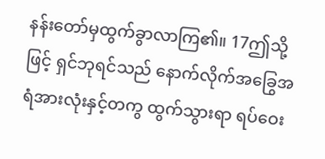နန်းတော်မှထွက်ခွာလာကြ၏။ 17ဤသို့ဖြင့် ရှင်ဘုရင်သည် နောက်လိုက်အခြွေအရံအားလုံးနှင့်တကွ ထွက်သွားရာ ရပ်ဝေး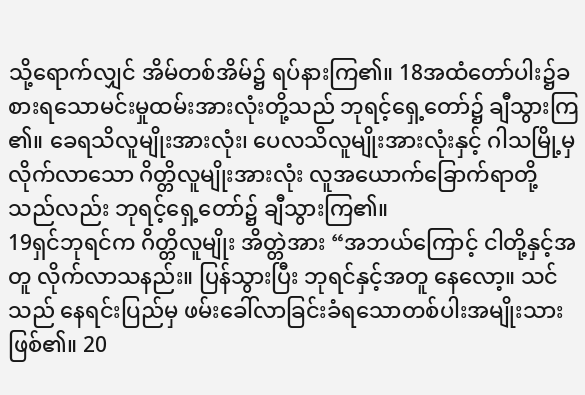သို့ရောက်လျှင် အိမ်တစ်အိမ်၌ ရပ်နားကြ၏။ 18အထံတော်ပါး၌ခစားရသောမင်းမှုထမ်းအားလုံးတို့သည် ဘုရင့်ရှေ့တော်၌ ချီသွားကြ၏။ ခေရသိလူမျိုးအားလုံး၊ ပေလသိလူမျိုးအားလုံးနှင့် ဂါသမြို့မှလိုက်လာသော ဂိတ္တိလူမျိုးအားလုံး လူအယောက်ခြောက်ရာတို့သည်လည်း ဘုရင့်ရှေ့တော်၌ ချီသွားကြ၏။
19ရှင်ဘုရင်က ဂိတ္တိလူမျိုး အိတ္တဲအား “အဘယ်ကြောင့် ငါတို့နှင့်အတူ လိုက်လာသနည်း။ ပြန်သွားပြီး ဘုရင်နှင့်အတူ နေလော့။ သင်သည် နေရင်းပြည်မှ ဖမ်းခေါ်လာခြင်းခံရသောတစ်ပါးအမျိုးသားဖြစ်၏။ 20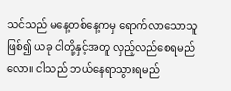သင်သည် မနေ့တစ်နေ့ကမှ ရောက်လာသောသူဖြစ်၍ ယခု ငါတို့နှင့်အတူ လှည့်လည်စေရမည်လော။ ငါသည် ဘယ်နေရာသွားရမည်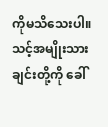ကိုမသိသေးပါ။ သင့်အမျိုးသားချင်းတို့ကို ခေါ်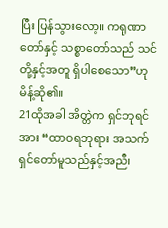ပြီး ပြန်သွားလော့။ ကရုဏာတော်နှင့် သစ္စာတော်သည် သင်တို့နှင့်အတူ ရှိပါစေသော”ဟု မိန့်ဆို၏။
21ထိုအခါ အိတ္တဲက ရှင်ဘုရင်အား “ထာဝရဘုရား အသက်ရှင်တော်မူသည်နှင့်အညီ၊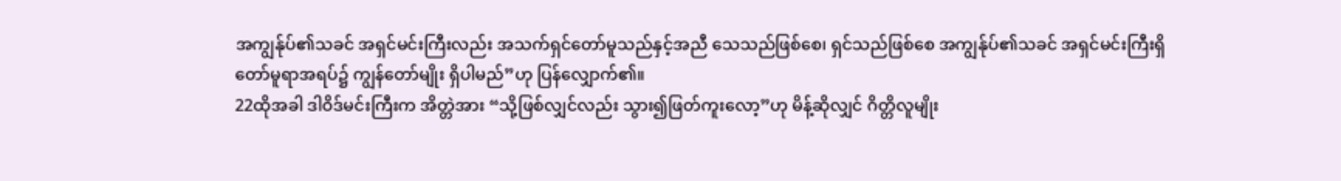အကျွန်ုပ်၏သခင် အရှင်မင်းကြီးလည်း အသက်ရှင်တော်မူသည်နှင့်အညီ သေသည်ဖြစ်စေ၊ ရှင်သည်ဖြစ်စေ အကျွန်ုပ်၏သခင် အရှင်မင်းကြီးရှိတော်မူရာအရပ်၌ ကျွန်တော်မျိုး ရှိပါမည်”ဟု ပြန်လျှောက်၏။
22ထိုအခါ ဒါဝိဒ်မင်းကြီးက အိတ္တဲအား “သို့ဖြစ်လျှင်လည်း သွား၍ဖြတ်ကူးလော့”ဟု မိန့်ဆိုလျှင် ဂိတ္တိလူမျိုး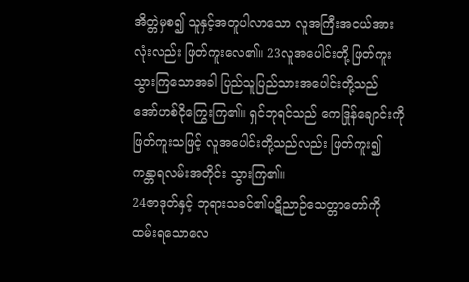အိတ္တဲမှစ၍ သူနှင့်အတူပါလာသော လူအကြီးအငယ်အားလုံးလည်း ဖြတ်ကူးလေ၏။ 23လူအပေါင်းတို့ ဖြတ်ကူးသွားကြသောအခါ ပြည်သူပြည်သားအပေါင်းတို့သည် အော်ဟစ်ငိုကြွေးကြ၏။ ရှင်ဘုရင်သည် ကေဒြုန်ချောင်းကို ဖြတ်ကူးသဖြင့် လူအပေါင်းတို့သည်လည်း ဖြတ်ကူး၍ ကန္တာရလမ်းအတိုင်း သွားကြ၏။
24ဇာဒုတ်နှင့် ဘုရားသခင်၏ပဋိညာဉ်သေတ္တာတော်ကို ထမ်းရသောလေ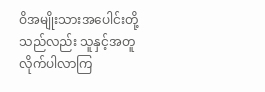ဝိအမျိုးသားအပေါင်းတို့သည်လည်း သူနှင့်အတူလိုက်ပါလာကြ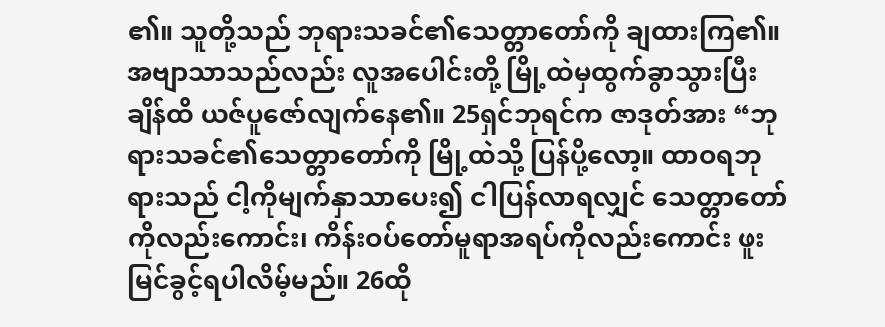၏။ သူတို့သည် ဘုရားသခင်၏သေတ္တာတော်ကို ချထားကြ၏။ အဗျာသာသည်လည်း လူအပေါင်းတို့ မြို့ထဲမှထွက်ခွာသွားပြီးချိန်ထိ ယဇ်ပူဇော်လျက်နေ၏။ 25ရှင်ဘုရင်က ဇာဒုတ်အား “ဘုရားသခင်၏သေတ္တာတော်ကို မြို့ထဲသို့ ပြန်ပို့လော့။ ထာဝရဘုရားသည် ငါ့ကိုမျက်နှာသာပေး၍ ငါပြန်လာရလျှင် သေတ္တာတော်ကိုလည်းကောင်း၊ ကိန်းဝပ်တော်မူရာအရပ်ကိုလည်းကောင်း ဖူးမြင်ခွင့်ရပါလိမ့်မည်။ 26ထို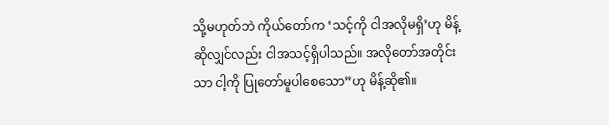သို့မဟုတ်ဘဲ ကိုယ်တော်က ‘သင့်ကို ငါအလိုမရှိ’ဟု မိန့်ဆိုလျှင်လည်း ငါအသင့်ရှိပါသည်။ အလိုတော်အတိုင်းသာ ငါ့ကို ပြုတော်မူပါစေသော”ဟု မိန့်ဆို၏။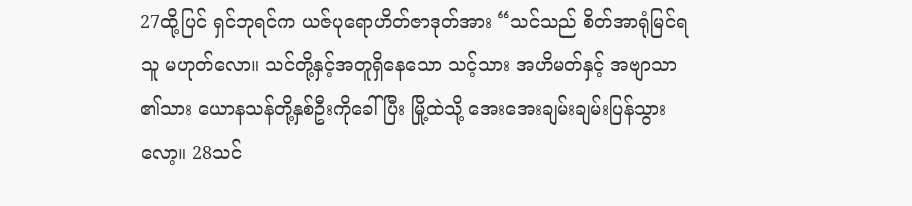27ထို့ပြင် ရှင်ဘုရင်က ယဇ်ပုရောဟိတ်ဇာဒုတ်အား “သင်သည် စိတ်အာရုံမြင်ရသူ မဟုတ်လော။ သင်တို့နှင့်အတူရှိနေသော သင့်သား အဟိမတ်နှင့် အဗျာသာ၏သား ယောနသန်တို့နှစ်ဦးကိုခေါ်ပြီး မြို့ထဲသို့ အေးအေးချမ်းချမ်းပြန်သွားလော့။ 28သင်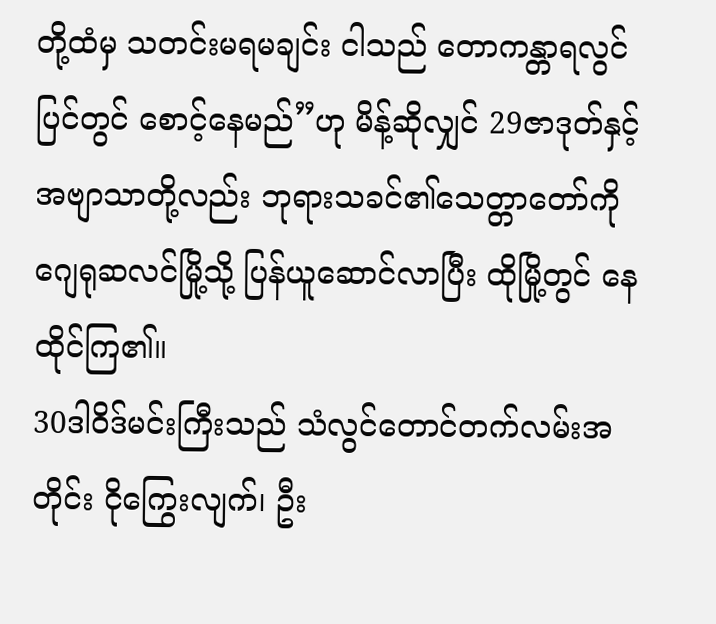တို့ထံမှ သတင်းမရမချင်း ငါသည် တောကန္တာရလွင်ပြင်တွင် စောင့်နေမည်”ဟု မိန့်ဆိုလျှင် 29ဇာဒုတ်နှင့် အဗျာသာတို့လည်း ဘုရားသခင်၏သေတ္တာတော်ကို ဂျေရုဆလင်မြို့သို့ ပြန်ယူဆောင်လာပြီး ထိုမြို့တွင် နေထိုင်ကြ၏။
30ဒါဝိဒ်မင်းကြီးသည် သံလွင်တောင်တက်လမ်းအတိုင်း ငိုကြွေးလျက်၊ ဦး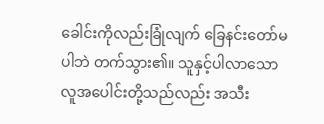ခေါင်းကိုလည်းခြုံလျက် ခြေနင်းတော်မပါဘဲ တက်သွား၏။ သူနှင့်ပါလာသောလူအပေါင်းတို့သည်လည်း အသီး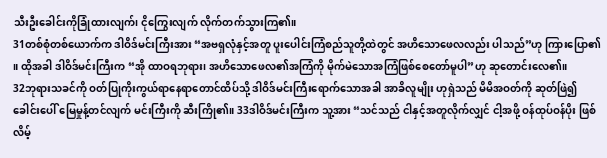သီးဦးခေါင်းကိုခြုံထားလျက်၊ ငိုကြွေးလျက် လိုက်တက်သွားကြ၏။
31တစ်စုံတစ်ယောက်က ဒါဝိဒ်မင်းကြီးအား “အဗရှလုံနှင့်အတူ ပူးပေါင်းကြံစည်သူတို့ထဲတွင် အဟိသောဖေလလည်း ပါသည်”ဟု ကြားပြော၏။ ထိုအခါ ဒါဝိဒ်မင်းကြီးက “အို ထာဝရဘုရား၊ အဟိသောဖေလ၏အကြံကို မိုက်မဲသောအကြံဖြစ်စေတော်မူပါ”ဟု ဆုတောင်းလေ၏။
32ဘုရားသခင်ကို ဝတ်ပြုကိုးကွယ်ရာနေရာတောင်ထိပ်သို့ ဒါဝိဒ်မင်းကြီးရောက်သောအခါ အာခိလူမျိုး ဟုရှဲသည် မိမိအဝတ်ကို ဆုတ်ဖြဲ၍ ခေါင်းပေါ် မြေမှုန့်တင်လျက် မင်းကြီးကို ဆီးကြို၏။ 33ဒါဝိဒ်မင်းကြီးက သူ့အား “သင်သည် ငါနှင့်အတူလိုက်လျှင် ငါ့အဖို့ ဝန်ထုပ်ဝန်ပိုး ဖြစ်လိမ့်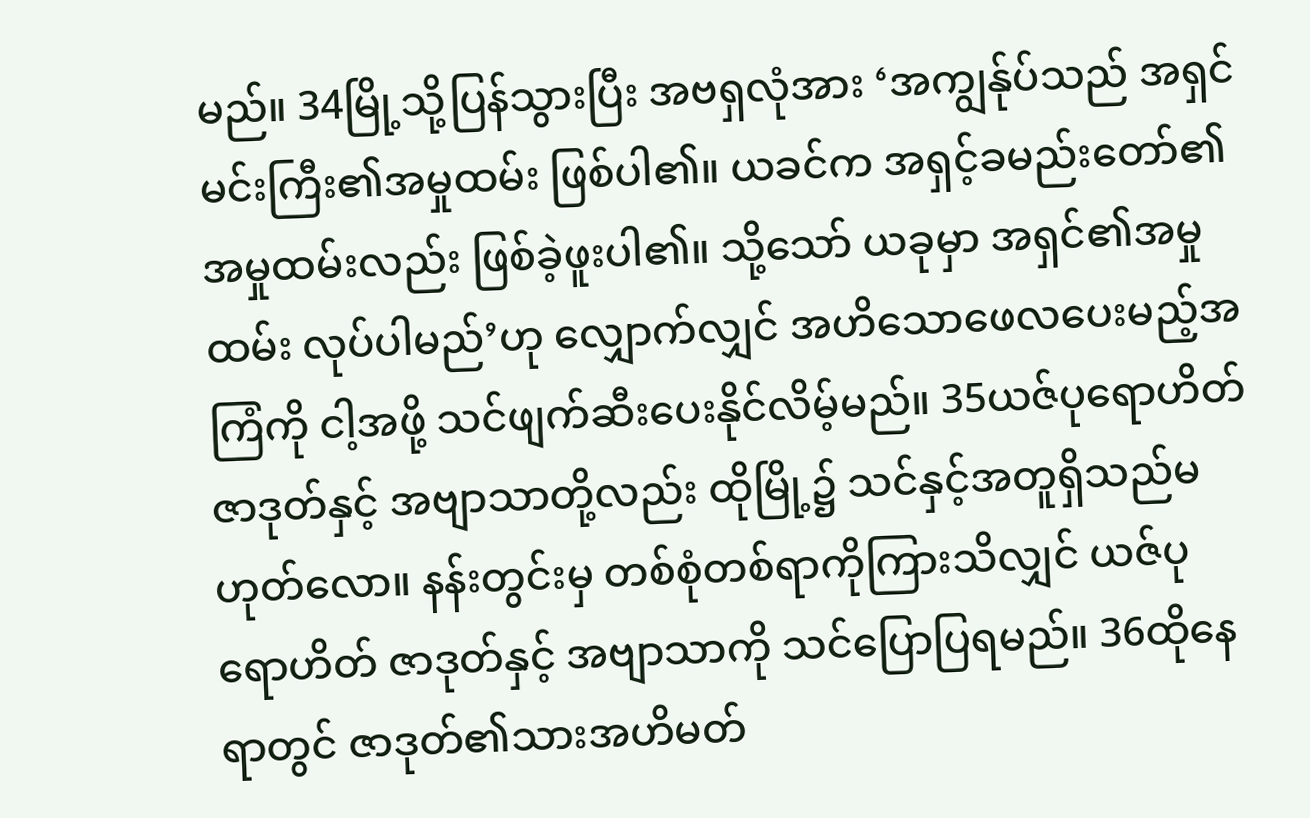မည်။ 34မြို့သို့ပြန်သွားပြီး အဗရှလုံအား ‘အကျွန်ုပ်သည် အရှင်မင်းကြီး၏အမှုထမ်း ဖြစ်ပါ၏။ ယခင်က အရှင့်ခမည်းတော်၏အမှုထမ်းလည်း ဖြစ်ခဲ့ဖူးပါ၏။ သို့သော် ယခုမှာ အရှင်၏အမှုထမ်း လုပ်ပါမည်’ဟု လျှောက်လျှင် အဟိသောဖေလပေးမည့်အကြံကို ငါ့အဖို့ သင်ဖျက်ဆီးပေးနိုင်လိမ့်မည်။ 35ယဇ်ပုရောဟိတ် ဇာဒုတ်နှင့် အဗျာသာတို့လည်း ထိုမြို့၌ သင်နှင့်အတူရှိသည်မဟုတ်လော။ နန်းတွင်းမှ တစ်စုံတစ်ရာကိုကြားသိလျှင် ယဇ်ပုရောဟိတ် ဇာဒုတ်နှင့် အဗျာသာကို သင်ပြောပြရမည်။ 36ထိုနေရာတွင် ဇာဒုတ်၏သားအဟိမတ်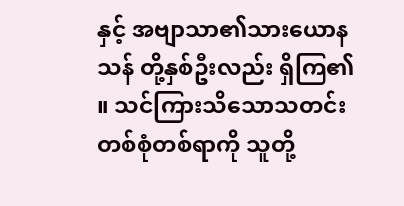နှင့် အဗျာသာ၏သားယောနသန် တို့နှစ်ဦးလည်း ရှိကြ၏။ သင်ကြားသိသောသတင်းတစ်စုံတစ်ရာကို သူတို့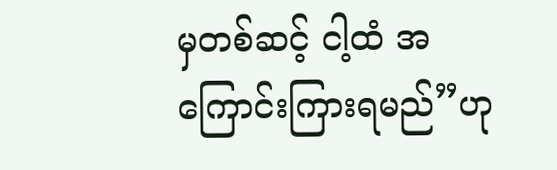မှတစ်ဆင့် ငါ့ထံ အကြောင်းကြားရမည်”ဟု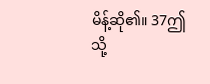မိန့်ဆို၏။ 37ဤသို့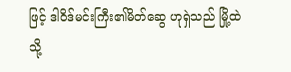ဖြင့် ဒါဝိဒ်မင်းကြီး၏မိတ်ဆွေ ဟုရှဲသည် မြို့ထဲသို့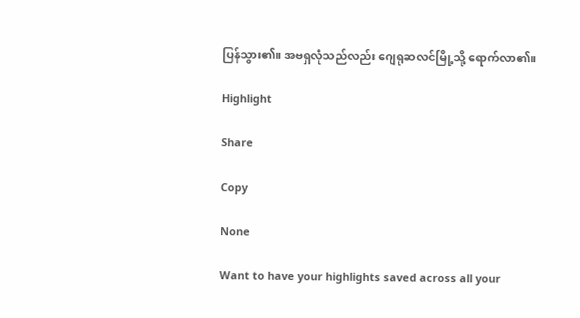ပြန်သွား၏။ အဗရှလုံသည်လည်း ဂျေရုဆလင်မြို့သို့ ရောက်လာ၏။

Highlight

Share

Copy

None

Want to have your highlights saved across all your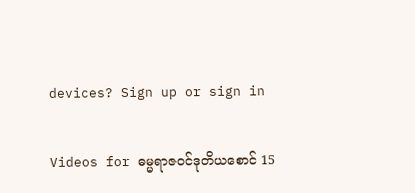devices? Sign up or sign in

Videos for ဓမ္မရာဇဝင်ဒုတိယစောင် 15